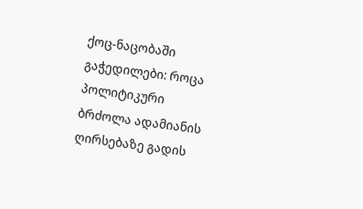ქოც-ნაცობაში გაჭედილები: როცა პოლიტიკური ბრძოლა ადამიანის ღირსებაზე გადის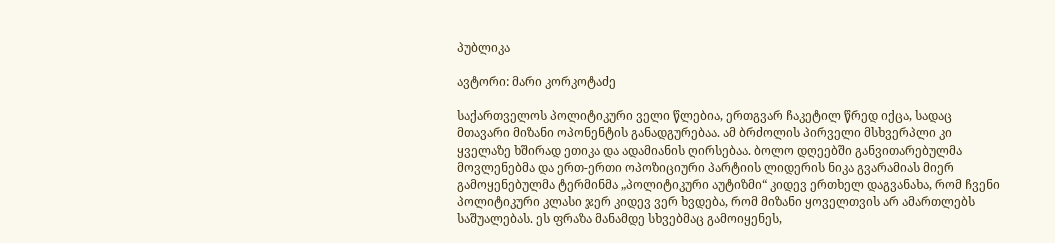პუბლიკა

ავტორი: მარი კორკოტაძე

საქართველოს პოლიტიკური ველი წლებია, ერთგვარ ჩაკეტილ წრედ იქცა, სადაც მთავარი მიზანი ოპონენტის განადგურებაა. ამ ბრძოლის პირველი მსხვერპლი კი ყველაზე ხშირად ეთიკა და ადამიანის ღირსებაა. ბოლო დღეებში განვითარებულმა მოვლენებმა და ერთ-ერთი ოპოზიციური პარტიის ლიდერის ნიკა გვარამიას მიერ გამოყენებულმა ტერმინმა „პოლიტიკური აუტიზმი“ კიდევ ერთხელ დაგვანახა, რომ ჩვენი პოლიტიკური კლასი ჯერ კიდევ ვერ ხვდება, რომ მიზანი ყოველთვის არ ამართლებს საშუალებას. ეს ფრაზა მანამდე სხვებმაც გამოიყენეს,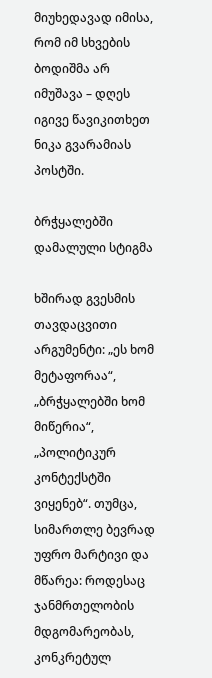მიუხედავად იმისა, რომ იმ სხვების ბოდიშმა არ იმუშავა – დღეს იგივე წავიკითხეთ ნიკა გვარამიას პოსტში.

ბრჭყალებში დამალული სტიგმა

ხშირად გვესმის თავდაცვითი არგუმენტი: „ეს ხომ მეტაფორაა“, „ბრჭყალებში ხომ მიწერია“, „პოლიტიკურ კონტექსტში ვიყენებ“. თუმცა, სიმართლე ბევრად უფრო მარტივი და მწარეა: როდესაც ჯანმრთელობის მდგომარეობას, კონკრეტულ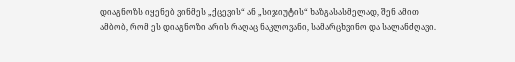დიაგნოზს იყენებ ვინმეს „ქცევის“ ან „სიჯიუტის“ ხაზგასასმელად, შენ ამით ამბობ, რომ ეს დიაგნოზი არის რაღაც ნაკლოვანი, სამარცხვინო და სალანძღავი.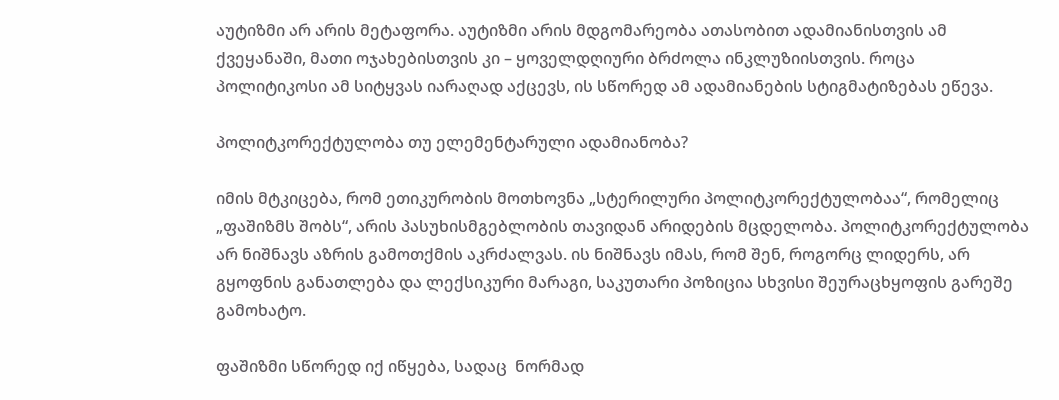აუტიზმი არ არის მეტაფორა. აუტიზმი არის მდგომარეობა ათასობით ადამიანისთვის ამ ქვეყანაში, მათი ოჯახებისთვის კი – ყოველდღიური ბრძოლა ინკლუზიისთვის. როცა პოლიტიკოსი ამ სიტყვას იარაღად აქცევს, ის სწორედ ამ ადამიანების სტიგმატიზებას ეწევა.

პოლიტკორექტულობა თუ ელემენტარული ადამიანობა?

იმის მტკიცება, რომ ეთიკურობის მოთხოვნა „სტერილური პოლიტკორექტულობაა“, რომელიც „ფაშიზმს შობს“, არის პასუხისმგებლობის თავიდან არიდების მცდელობა. პოლიტკორექტულობა არ ნიშნავს აზრის გამოთქმის აკრძალვას. ის ნიშნავს იმას, რომ შენ, როგორც ლიდერს, არ გყოფნის განათლება და ლექსიკური მარაგი, საკუთარი პოზიცია სხვისი შეურაცხყოფის გარეშე გამოხატო.

ფაშიზმი სწორედ იქ იწყება, სადაც  ნორმად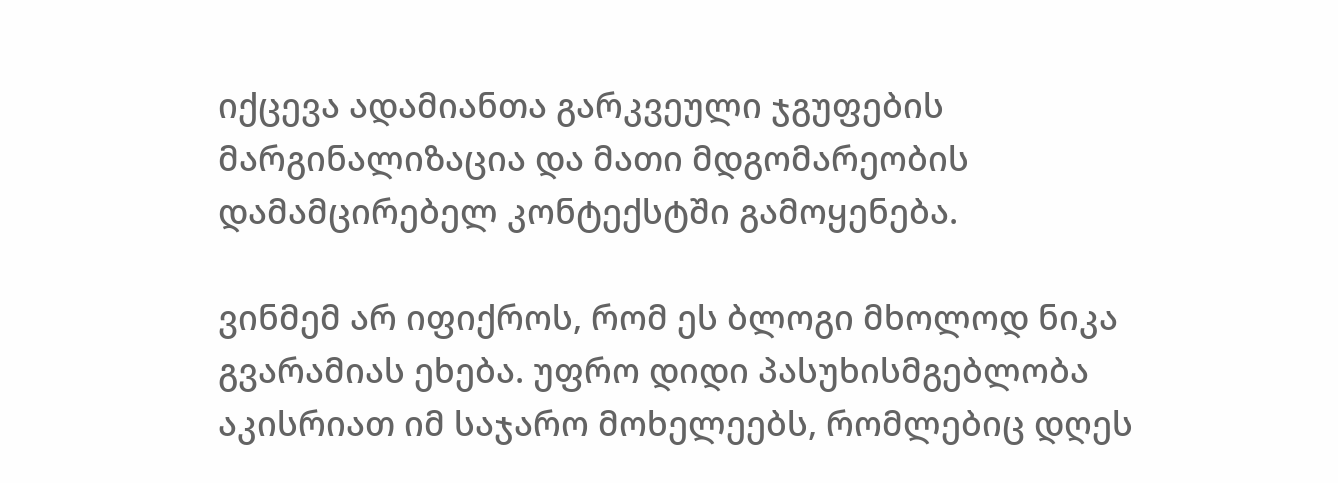იქცევა ადამიანთა გარკვეული ჯგუფების მარგინალიზაცია და მათი მდგომარეობის დამამცირებელ კონტექსტში გამოყენება.

ვინმემ არ იფიქროს, რომ ეს ბლოგი მხოლოდ ნიკა გვარამიას ეხება. უფრო დიდი პასუხისმგებლობა აკისრიათ იმ საჯარო მოხელეებს, რომლებიც დღეს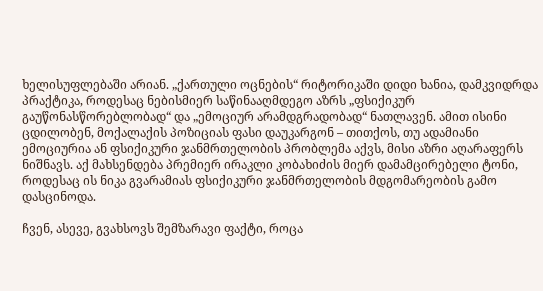ხელისუფლებაში არიან. „ქართული ოცნების“ რიტორიკაში დიდი ხანია, დამკვიდრდა პრაქტიკა, როდესაც ნებისმიერ საწინააღმდეგო აზრს „ფსიქიკურ გაუწონასწორებლობად“ და „ემოციურ არამდგრადობად“ ნათლავენ. ამით ისინი ცდილობენ, მოქალაქის პოზიციას ფასი დაუკარგონ – თითქოს, თუ ადამიანი ემოციურია ან ფსიქიკური ჯანმრთელობის პრობლემა აქვს, მისი აზრი აღარაფერს ნიშნავს. აქ მახსენდება პრემიერ ირაკლი კობახიძის მიერ დამამცირებელი ტონი, როდესაც ის ნიკა გვარამიას ფსიქიკური ჯანმრთელობის მდგომარეობის გამო დასცინოდა.

ჩვენ, ასევე, გვახსოვს შემზარავი ფაქტი, როცა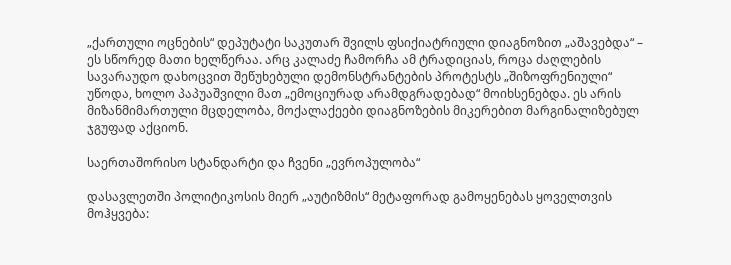„ქართული ოცნების“ დეპუტატი საკუთარ შვილს ფსიქიატრიული დიაგნოზით „აშავებდა“ – ეს სწორედ მათი ხელწერაა. არც კალაძე ჩამორჩა ამ ტრადიციას, როცა ძაღლების სავარაუდო დახოცვით შეწუხებული დემონსტრანტების პროტესტს „შიზოფრენიული“ უწოდა, ხოლო პაპუაშვილი მათ „ემოციურად არამდგრადებად“ მოიხსენებდა. ეს არის მიზანმიმართული მცდელობა, მოქალაქეები დიაგნოზების მიკერებით მარგინალიზებულ ჯგუფად აქციონ.

საერთაშორისო სტანდარტი და ჩვენი „ევროპულობა“

დასავლეთში პოლიტიკოსის მიერ „აუტიზმის“ მეტაფორად გამოყენებას ყოველთვის მოჰყვება: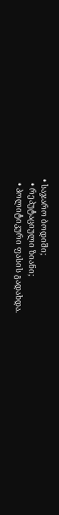• საჯარო ბოდიში;
  • რეპუტაციული ზიანი;
  • პოლიტიკური ფასის გადახდა.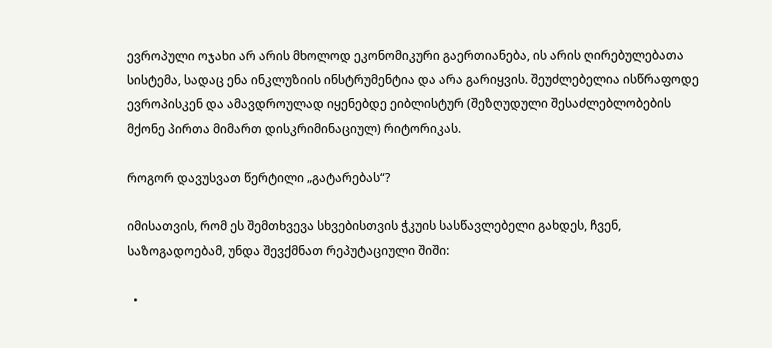ევროპული ოჯახი არ არის მხოლოდ ეკონომიკური გაერთიანება, ის არის ღირებულებათა სისტემა, სადაც ენა ინკლუზიის ინსტრუმენტია და არა გარიყვის. შეუძლებელია ისწრაფოდე ევროპისკენ და ამავდროულად იყენებდე ეიბლისტურ (შეზღუდული შესაძლებლობების მქონე პირთა მიმართ დისკრიმინაციულ) რიტორიკას.

როგორ დავუსვათ წერტილი „გატარებას“?

იმისათვის, რომ ეს შემთხვევა სხვებისთვის ჭკუის სასწავლებელი გახდეს, ჩვენ, საზოგადოებამ, უნდა შევქმნათ რეპუტაციული შიში:

  •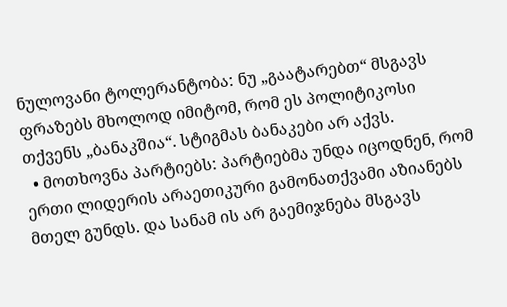ნულოვანი ტოლერანტობა: ნუ „გაატარებთ“ მსგავს ფრაზებს მხოლოდ იმიტომ, რომ ეს პოლიტიკოსი თქვენს „ბანაკშია“. სტიგმას ბანაკები არ აქვს.
  • მოთხოვნა პარტიებს: პარტიებმა უნდა იცოდნენ, რომ ერთი ლიდერის არაეთიკური გამონათქვამი აზიანებს მთელ გუნდს. და სანამ ის არ გაემიჯნება მსგავს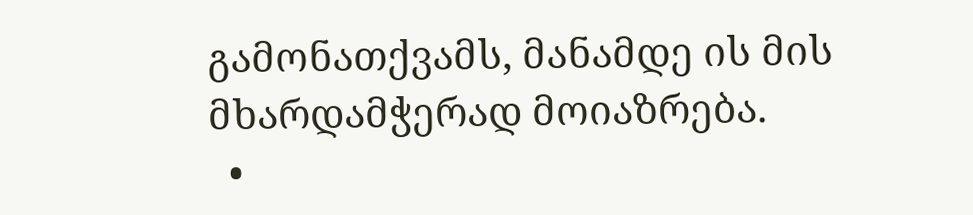გამონათქვამს, მანამდე ის მის მხარდამჭერად მოიაზრება.
  •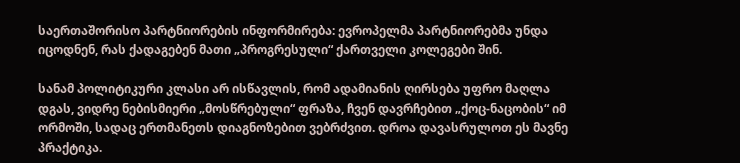საერთაშორისო პარტნიორების ინფორმირება: ევროპელმა პარტნიორებმა უნდა იცოდნენ, რას ქადაგებენ მათი „პროგრესული“ ქართველი კოლეგები შინ.

სანამ პოლიტიკური კლასი არ ისწავლის, რომ ადამიანის ღირსება უფრო მაღლა დგას, ვიდრე ნებისმიერი „მოსწრებული“ ფრაზა, ჩვენ დავრჩებით „ქოც-ნაცობის“ იმ ორმოში, სადაც ერთმანეთს დიაგნოზებით ვებრძვით. დროა დავასრულოთ ეს მავნე პრაქტიკა.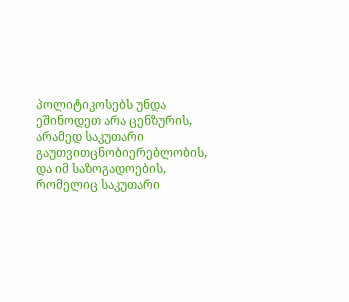პოლიტიკოსებს უნდა ეშინოდეთ არა ცენზურის, არამედ საკუთარი გაუთვითცნობიერებლობის, და იმ საზოგადოების, რომელიც საკუთარი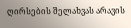ღირსების შელახვას არავის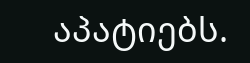აპატიებს.